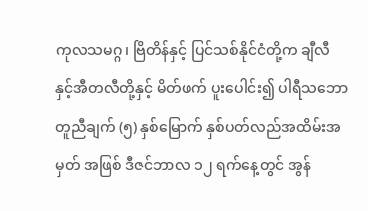ကုလသမဂ္ဂ၊ ဗြိတိန်နှင့် ပြင်သစ်နိုင်ငံတို့က ချီလီနှင့်အီတလီတို့နှင့် မိတ်ဖက် ပူးပေါင်း၍ ပါရီသဘော တူညီချက် (၅) နှစ်မြောက် နှစ်ပတ်လည်အထိမ်းအမှတ် အဖြစ် ဒီဇင်ဘာလ ၁၂ ရက်နေ့တွင် အွန်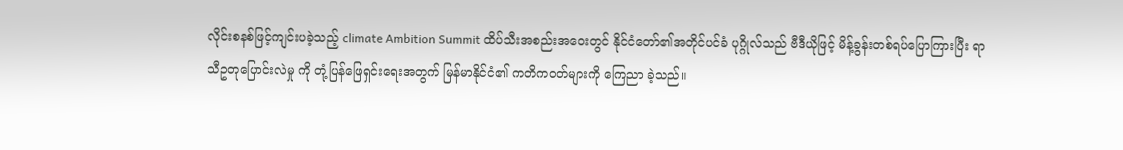လိုင်းစနစ်ဖြင့်ကျင်းပခဲ့သည့် climate Ambition Summit ထိပ်သီးအစည်းအဝေးတွင် နိုင်ငံတော်၏အတိုင်ပင်ခံ ပုဂ္ဂိုလ်သည် ဗီဒီယိုဖြင့် မိန့်ခွန်းတစ်ရပ်ပြောကြားပြီး ရာသီဥတုပြောင်းလဲမှု ကို တုံ့ပြန်ဖြေရှင်းရေးအတွက် မြန်မာနိုင်ငံ၏ ကတိကဝတ်များကို ကြေညာ ခဲ့သည်။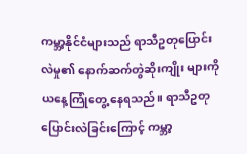ကမ္ဘာ့နိုင်ငံများသည် ရာသီဥတုပြောင်းလဲမှု၏ နောက်ဆက်တွဲဆိုးကျိုး များကို ယနေ့ကြုံတွေ့ နေရသည်။ ရာသီဥတုပြောင်းလဲခြင်းကြောင့် ကမ္ဘာ့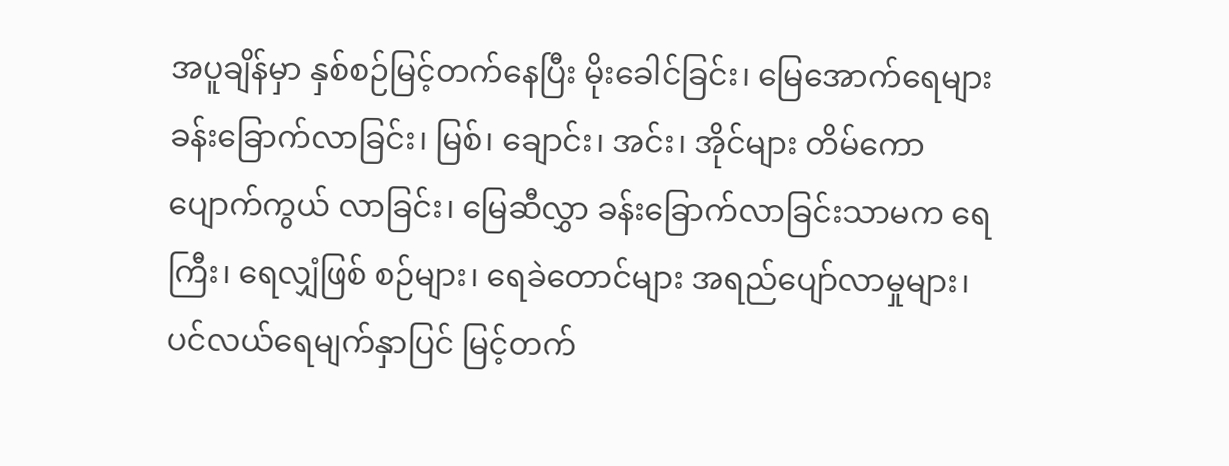အပူချိန်မှာ နှစ်စဉ်မြင့်တက်နေပြီး မိုးခေါင်ခြင်း၊ မြေအောက်ရေများ ခန်းခြောက်လာခြင်း၊ မြစ်၊ ချောင်း၊ အင်း၊ အိုင်များ တိမ်ကောပျောက်ကွယ် လာခြင်း၊ မြေဆီလွှာ ခန်းခြောက်လာခြင်းသာမက ရေကြီး၊ ရေလျှံဖြစ် စဉ်များ၊ ရေခဲတောင်များ အရည်ပျော်လာမှုများ၊ ပင်လယ်ရေမျက်နှာပြင် မြင့်တက်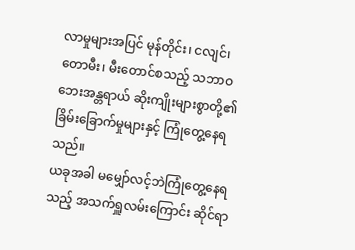လာမှုများအပြင် မုန်တိုင်း၊ ငလျင်၊ တောမီး၊ မီးတောင်စသည့် သဘာဝဘေးအန္တရာယ် ဆိုးကျိုးများစွာတို့၏ ခြိမ်းခြောက်မှုများနှင့် ကြုံတွေ့နေရသည်။
ယခုအခါ မမျှော်လင့်ဘဲကြုံတွေ့နေရသည့် အသက်ရှူလမ်းကြောင်း ဆိုင်ရာ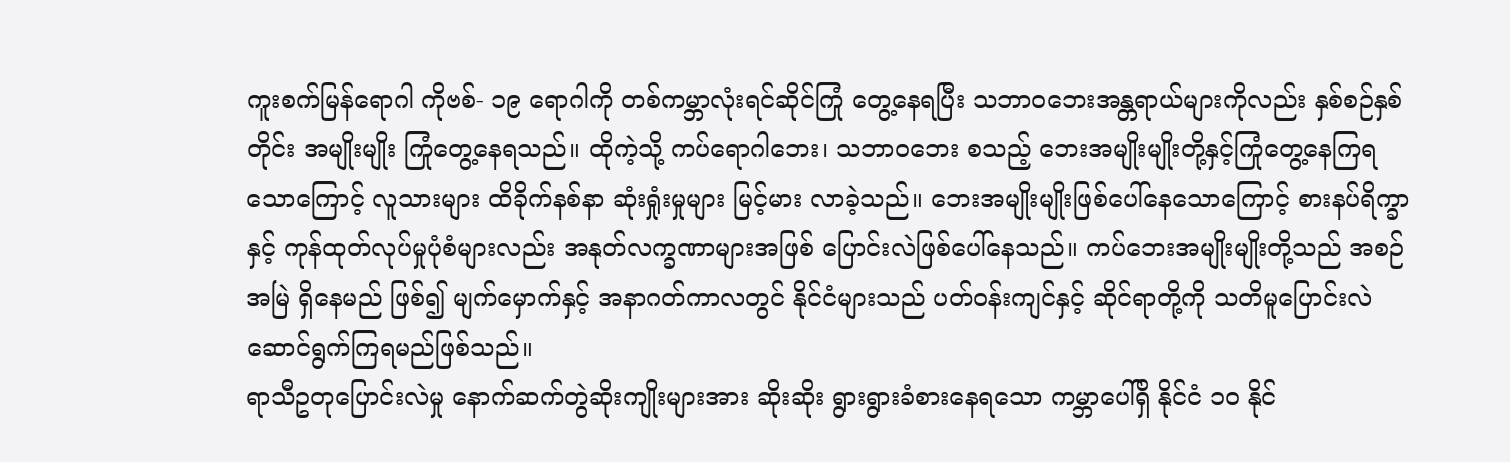ကူးစက်မြန်ရောဂါ ကိုဗစ်- ၁၉ ရောဂါကို တစ်ကမ္ဘာလုံးရင်ဆိုင်ကြုံ တွေ့နေရပြီး သဘာဝဘေးအန္တရာယ်များကိုလည်း နှစ်စဉ်နှစ်တိုင်း အမျိုးမျိုး ကြုံတွေ့နေရသည်။ ထိုကဲ့သို့ ကပ်ရောဂါဘေး၊ သဘာဝဘေး စသည့် ဘေးအမျိုးမျိုးတို့နှင့်ကြုံတွေ့နေကြရသောကြောင့် လူသားများ ထိခိုက်နစ်နာ ဆုံးရှုံးမှုများ မြင့်မား လာခဲ့သည်။ ဘေးအမျိုးမျိုးဖြစ်ပေါ်နေသောကြောင့် စားနပ်ရိက္ခာနှင့် ကုန်ထုတ်လုပ်မှုပုံစံများလည်း အနုတ်လက္ခဏာများအဖြစ် ပြောင်းလဲဖြစ်ပေါ်နေသည်။ ကပ်ဘေးအမျိုးမျိုးတို့သည် အစဉ်အမြဲ ရှိနေမည် ဖြစ်၍ မျက်မှောက်နှင့် အနာဂတ်ကာလတွင် နိုင်ငံများသည် ပတ်ဝန်းကျင်နှင့် ဆိုင်ရာတို့ကို သတိမူပြောင်းလဲဆောင်ရွက်ကြရမည်ဖြစ်သည်။
ရာသီဥတုပြောင်းလဲမှု နောက်ဆက်တွဲဆိုးကျိုးများအား ဆိုးဆိုး ရွားရွားခံစားနေရသော ကမ္ဘာပေါ်ရှိ နိုင်ငံ ၁၀ နိုင်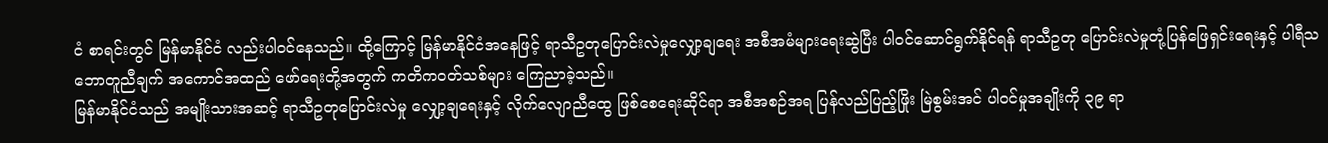ငံ စာရင်းတွင် မြန်မာနိုင်ငံ လည်းပါဝင်နေသည်။ ထို့ကြောင့် မြန်မာနိုင်ငံအနေဖြင့် ရာသီဥတုပြောင်းလဲမှုလျှော့ချရေး အစီအမံများရေးဆွဲပြီး ပါဝင်ဆောင်ရွက်နိုင်ရန် ရာသီဥတု ပြောင်းလဲမှုတုံ့ပြန်ဖြေရှင်းရေးနှင့် ပါရီသဘောတူညီချက် အကောင်အထည် ဖော်ရေးတို့အတွက် ကတိကဝတ်သစ်များ ကြေညာခဲ့သည်။
မြန်မာနိုင်ငံသည် အမျိုးသားအဆင့် ရာသီဥတုပြောင်းလဲမှု လျှော့ချရေးနှင့် လိုက်လျောညီထွေ ဖြစ်စေရေးဆိုင်ရာ အစီအစဉ်အရ ပြန်လည်ပြည့်ဖြိုး မြဲစွမ်းအင် ပါဝင်မှုအချိုးကို ၃၉ ရာ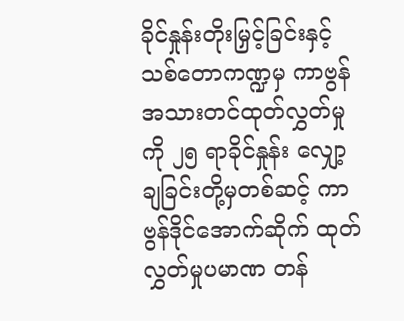ခိုင်နှုန်းတိုးမြှင့်ခြင်းနှင့် သစ်တောကဏ္ဍမှ ကာဗွန်အသားတင်ထုတ်လွှတ်မှုကို ၂၅ ရာခိုင်နှုန်း လျှော့ချခြင်းတို့မှတစ်ဆင့် ကာဗွန်ဒိုင်အောက်ဆိုက် ထုတ်လွှတ်မှုပမာဏ တန်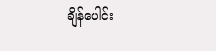ချိန်ပေါင်း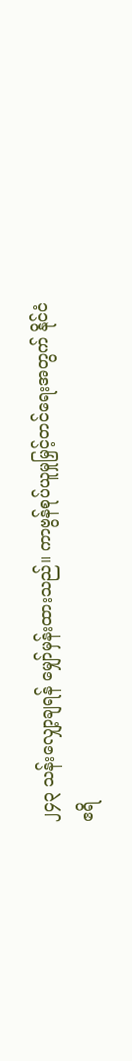၂၄၃ သန်းလျှော့ချရန် မျှော်မှန်းထားသည်။ ကာဗွန်စုပ်ယူမှုမြှင့်တင်ရေးအတွက် နိုင်ငံ ဧရိ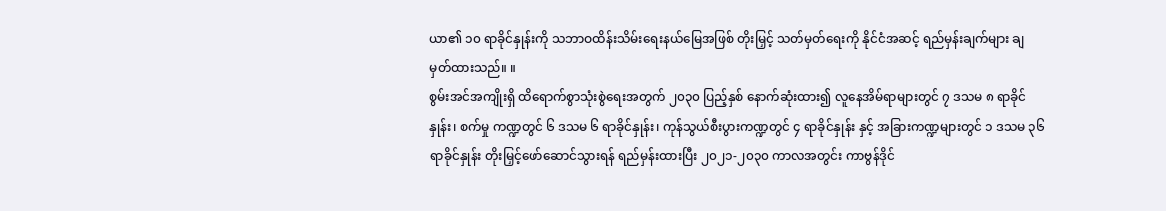ယာ၏ ၁၀ ရာခိုင်နှုန်းကို သဘာဝထိန်းသိမ်းရေးနယ်မြေအဖြစ် တိုးမြှင့် သတ်မှတ်ရေးကို နိုင်ငံအဆင့် ရည်မှန်းချက်များ ချမှတ်ထားသည်။ ။
စွမ်းအင်အကျိုးရှိ ထိရောက်စွာသုံးစွဲရေးအတွက် ၂၀၃၀ ပြည့်နှစ် နောက်ဆုံးထား၍ လူနေအိမ်ရာများတွင် ၇ ဒသမ ၈ ရာခိုင်နှုန်း၊ စက်မှု ကဏ္ဍတွင် ၆ ဒသမ ၆ ရာခိုင်နှုန်း၊ ကုန်သွယ်စီးပွားကဏ္ဍတွင် ၄ ရာခိုင်နှုန်း နှင့် အခြားကဏ္ဍများတွင် ၁ ဒသမ ၃၆ ရာခိုင်နှုန်း တိုးမြှင့်ဖော်ဆောင်သွားရန် ရည်မှန်းထားပြီး ၂၀၂၁-၂၀၃၀ ကာလအတွင်း ကာဗွန်ဒိုင်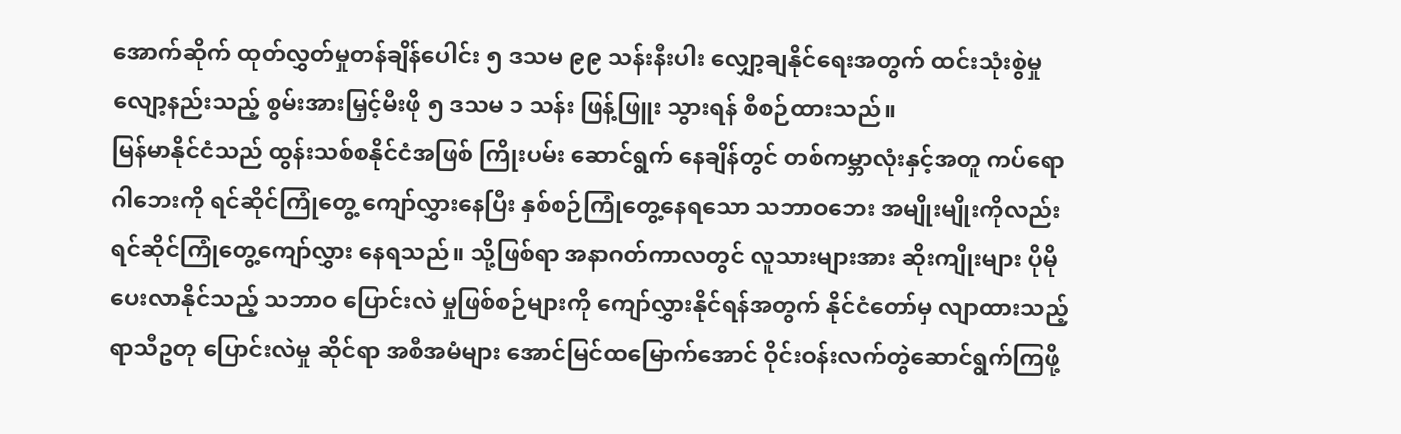အောက်ဆိုက် ထုတ်လွှတ်မှုတန်ချိန်ပေါင်း ၅ ဒသမ ၉၉ သန်းနီးပါး လျှော့ချနိုင်ရေးအတွက် ထင်းသုံးစွဲမှုလျော့နည်းသည့် စွမ်းအားမြှင့်မီးဖို ၅ ဒသမ ၁ သန်း ဖြန့်ဖြူး သွားရန် စီစဉ်ထားသည်။
မြန်မာနိုင်ငံသည် ထွန်းသစ်စနိုင်ငံအဖြစ် ကြိုးပမ်း ဆောင်ရွက် နေချိန်တွင် တစ်ကမ္ဘာလုံးနှင့်အတူ ကပ်ရောဂါဘေးကို ရင်ဆိုင်ကြုံတွေ့ ကျော်လွှားနေပြီး နှစ်စဉ်ကြုံတွေ့နေရသော သဘာဝဘေး အမျိုးမျိုးကိုလည်း ရင်ဆိုင်ကြုံတွေ့ကျော်လွှား နေရသည်။ သို့ဖြစ်ရာ အနာဂတ်ကာလတွင် လူသားများအား ဆိုးကျိုးများ ပိုမိုပေးလာနိုင်သည့် သဘာဝ ပြောင်းလဲ မှုဖြစ်စဉ်များကို ကျော်လွှားနိုင်ရန်အတွက် နိုင်ငံတော်မှ လျာထားသည့် ရာသီဥတု ပြောင်းလဲမှု ဆိုင်ရာ အစီအမံများ အောင်မြင်ထမြောက်အောင် ဝိုင်းဝန်းလက်တွဲဆောင်ရွက်ကြဖို့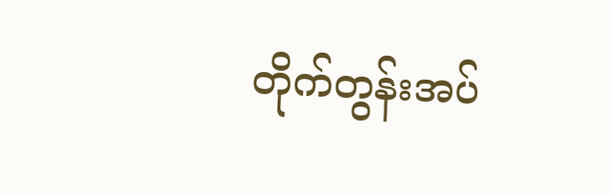တိုက်တွန်းအပ်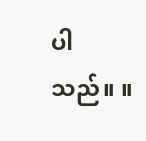ပါသည်။ ။